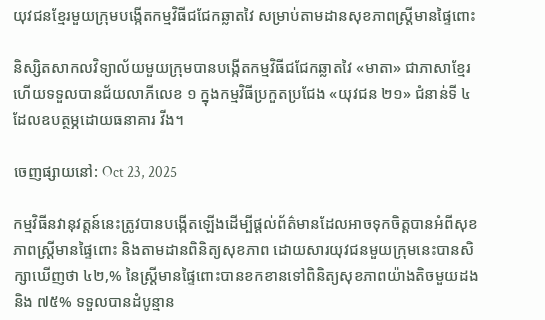យុវជនខ្មែរមួយក្រុមបង្កើតកម្មវិធីជជែកឆ្លាតវៃ សម្រាប់តាមដានសុខភាពស្រ្តីមានផ្ទៃពោះ

និស្សិតសាកលវិទ្យាល័យមួយក្រុមបានបង្កើតកម្មវិធីជជែកឆ្លាតវៃ «មាតា» ជាភាសាខ្មែរ ហើយទទួលបានជ័យលាភីលេខ ១ ក្នុងកម្មវិធីប្រកួតប្រជែង «យុវជន ២១» ជំនាន់ទី ៤ ដែលឧបត្ថម្ភដោយធនាគារ វីង។

ចេញផ្សាយនៅ: Oct 23, 2025

កម្មវិធីនវានុវត្តន៍នេះត្រូវបានបង្កើតឡើងដើម្បីផ្តល់ព័ត៌មានដែលអាចទុកចិត្តបានអំពីសុខភាពស្រ្តីមានផ្ទៃពោះ និងតាមដានពិនិត្យសុខភាព ដោយសារយុវជនមួយក្រុមនេះបានសិក្សាឃើញថា ៤២,% នៃស្ត្រីមានផ្ទៃពោះបានខកខានទៅពិនិត្យសុខភាពយ៉ាងតិចមួយដង និង ៧៥% ទទួលបានដំបូន្មាន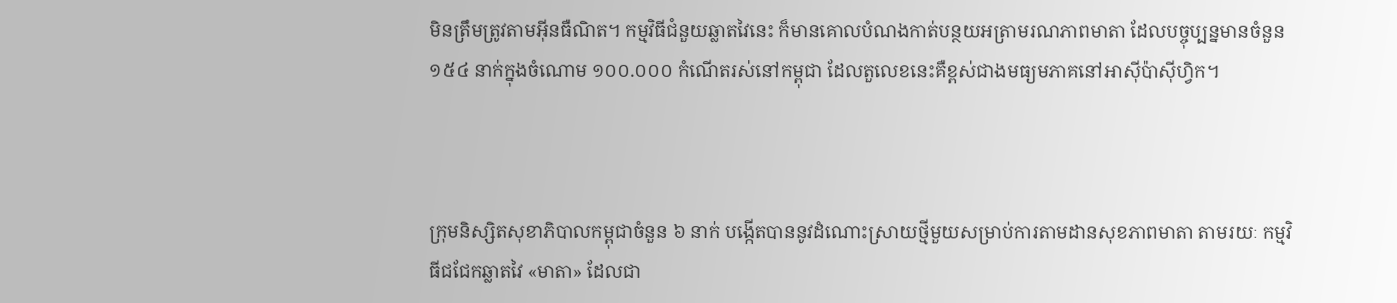មិនត្រឹមត្រូវតាមអ៊ីនធឺណិត។ កម្មវិធីជំនួយឆ្លាតវៃនេះ ក៏មានគោលបំណងកាត់បន្ថយអត្រាមរណភាពមាតា ដែលបច្ចុប្បន្នមានចំនួន ១៥៤ នាក់ក្នុងចំណោម ១០០.០០០ កំណើតរស់នៅកម្ពុជា ដែលតួលេខនេះគឺខ្ពស់ជាងមធ្យមភាគនៅអាស៊ីប៉ាស៊ីហ្វិក។



ក្រុមនិស្សិតសុខាភិបាលកម្ពុជាចំនួន ៦ នាក់ បង្កើតបាននូវដំណោះស្រាយថ្មីមួយសម្រាប់ការតាមដានសុខភាពមាតា តាមរយៈ កម្មវិធីជជែកឆ្លាតវៃ «មាតា» ដែលជា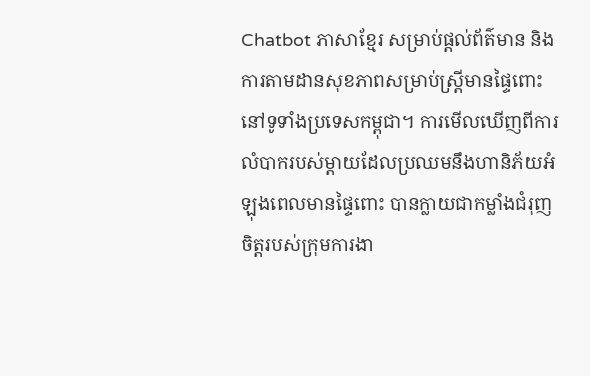Chatbot ភាសាខ្មែរ សម្រាប់ផ្តល់ព័ត៌មាន និងការតាមដានសុខភាពសម្រាប់ស្ត្រីមានផ្ទៃពោះនៅទូទាំងប្រទេសកម្ពុជា។ ការមើលឃើញពីការលំបាករបស់ម្តាយដែលប្រឈមនឹងហានិភ័យអំឡុងពេលមានផ្ទៃពោះ បានក្លាយជាកម្លាំងជំរុញចិត្តរបស់ក្រុមការងា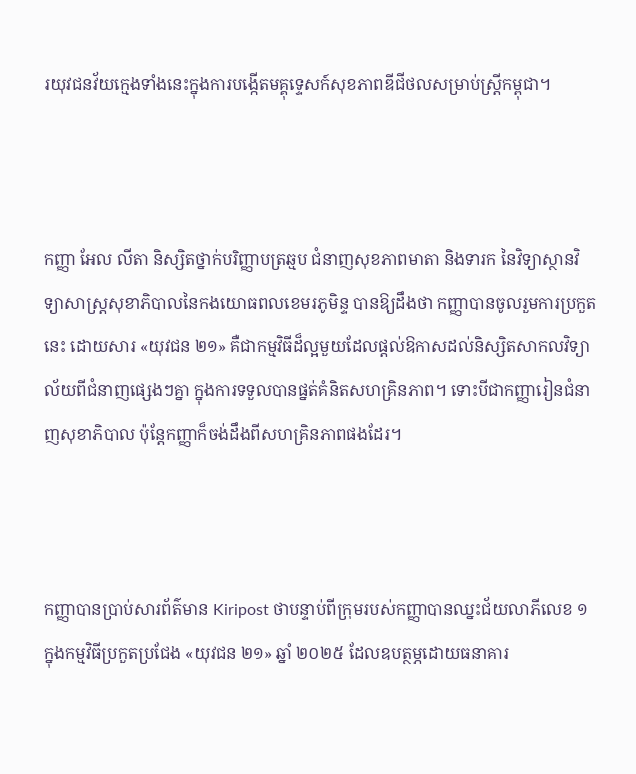រយុវជនវ័យក្មេងទាំងនេះក្នុងការបង្កើតមគ្គុទេ្ទសក៍សុខភាពឌីជីថលសម្រាប់ស្ត្រីកម្ពុជា។



កញ្ញា អែល លីតា និស្សិតថ្នាក់បរិញ្ញាបត្រឆ្មប ជំនាញសុខភាពមាតា និងទារក នៃវិទ្យាស្ថានវិទ្យាសាស្ត្រសុខាភិបាលនៃកងយោធពលខេមរភូមិន្ទ បានឱ្យដឹងថា កញ្ញាបានចូលរួមការប្រកួតនេះ ដោយសារ «យុវជន ២១» គឺជាកម្មវិធីដ៏ល្អមួយដែលផ្តល់ឱកាសដល់និស្សិតសាកលវិទ្យាល័យពីជំនាញផ្សេងៗគ្នា ក្នុងការទទួលបានផ្នត់គំនិតសហគ្រិនភាព។ ទោះបីជាកញ្ញារៀនជំនាញសុខាភិបាល ប៉ុន្តែកញ្ញាក៏ចង់ដឹងពីសហគ្រិនភាពផងដែរ។



កញ្ញាបានប្រាប់សារព័ត៌មាន Kiripost ថាបន្ទាប់ពីក្រុមរបស់កញ្ញាបានឈ្នះជ័យលាភីលេខ ១ ក្នុងកម្មវិធីប្រកួតប្រជែង «យុវជន ២១» ឆ្នាំ ២០២៥ ដែលឧបត្ថម្ភដោយធនាគារ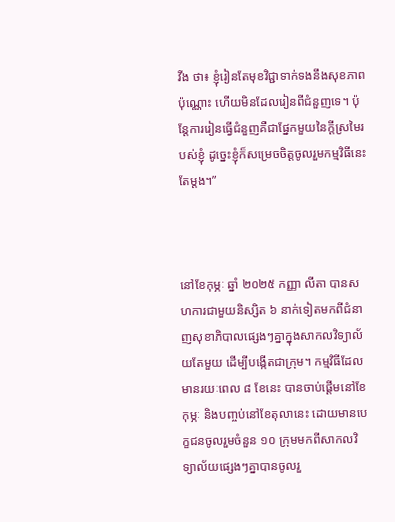វីង ថា៖ ខ្ញុំរៀនតែមុខវិជ្ជាទាក់ទងនឹងសុខភាពប៉ុណ្ណោះ ហើយមិនដែលរៀនពីជំនួញទេ។ ប៉ុន្តែការរៀនធ្វើជំនួញគឺជាផ្នែកមួយនៃក្តីស្រមៃរបស់ខ្ញុំ ដូច្នេះខ្ញុំក៏សម្រេចចិត្តចូលរួមកម្មវិធីនេះតែម្តង។”



នៅខែកុម្ភៈ ឆ្នាំ ២០២៥ កញ្ញា លីតា បានសហការជាមួយនិស្សិត ៦ នាក់ទៀតមកពីជំនាញសុខាភិបាលផ្សេងៗគ្នាក្នុងសាកលវិទ្យាល័យតែមួយ ដើម្បីបង្កើតជាក្រុម។ កម្មវិធីដែលមានរយៈពេល ៨ ខែនេះ បានចាប់ផ្តើមនៅខែកុម្ភៈ និងបញ្ចប់នៅខែតុលានេះ ដោយមានបេក្ខជនចូលរួមចំនួន ១០ ក្រុមមកពីសាកលវិទ្យាល័យផ្សេងៗគ្នាបានចូលរួ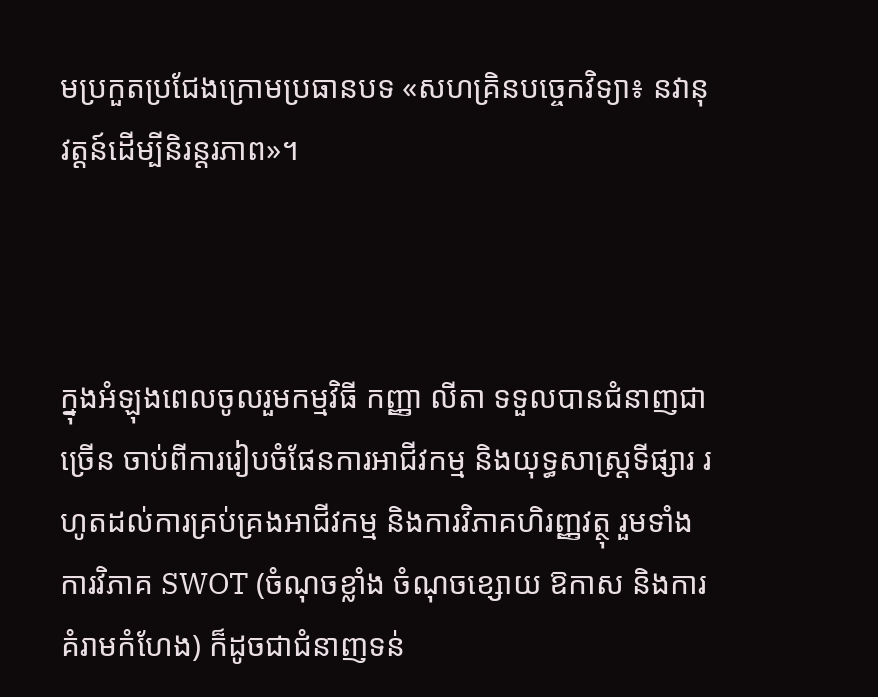មប្រកួតប្រជែងក្រោមប្រធានបទ «សហគ្រិនបច្ចេកវិទ្យា៖ នវានុវត្តន៍ដើម្បីនិរន្តរភាព»។



ក្នុងអំឡុងពេលចូលរួមកម្មវិធី កញ្ញា លីតា ទទួលបានជំនាញជាច្រើន ចាប់ពីការរៀបចំផែនការអាជីវកម្ម និងយុទ្ធសាស្ត្រទីផ្សារ រហូតដល់ការគ្រប់គ្រងអាជីវកម្ម និងការវិភាគហិរញ្ញវត្ថុ រួមទាំងការវិភាគ SWOT (ចំណុចខ្លាំង ចំណុចខ្សោយ ឱកាស និងការគំរាមកំហែង) ក៏ដូចជាជំនាញទន់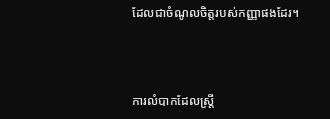ដែលជាចំណូលចិត្តរបស់កញ្ញាផងដែរ។



ការលំបាកដែលស្ត្រី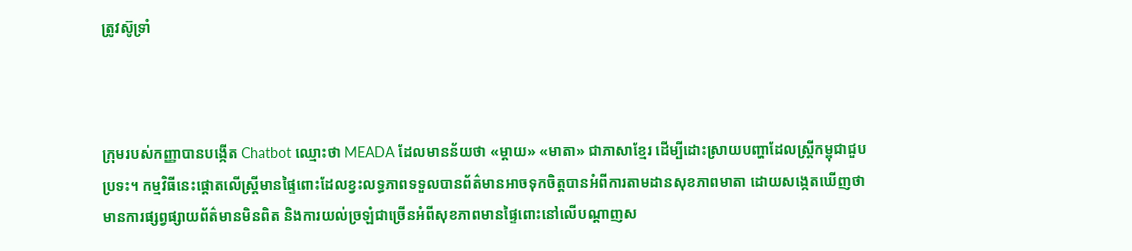ត្រូវស៊ូទ្រាំ



ក្រុមរបស់កញ្ញាបានបង្កើត Chatbot ឈ្មោះថា MEADA ដែលមានន័យថា «ម្តាយ» «មាតា» ជាភាសាខ្មែរ ដើម្បីដោះស្រាយបញ្ហាដែលស្ត្រីកម្ពុជាជួបប្រទះ។ កម្មវិធីនេះផ្តោតលើស្ត្រីមានផ្ទៃពោះដែលខ្វះលទ្ធភាពទទួលបានព័ត៌មានអាចទុកចិត្តបានអំពីការតាមដានសុខភាពមាតា ដោយសង្កេតឃើញថាមានការផ្សព្វផ្សាយព័ត៌មានមិនពិត និងការយល់ច្រឡំជាច្រើនអំពីសុខភាពមានផ្ទៃពោះនៅលើបណ្តាញស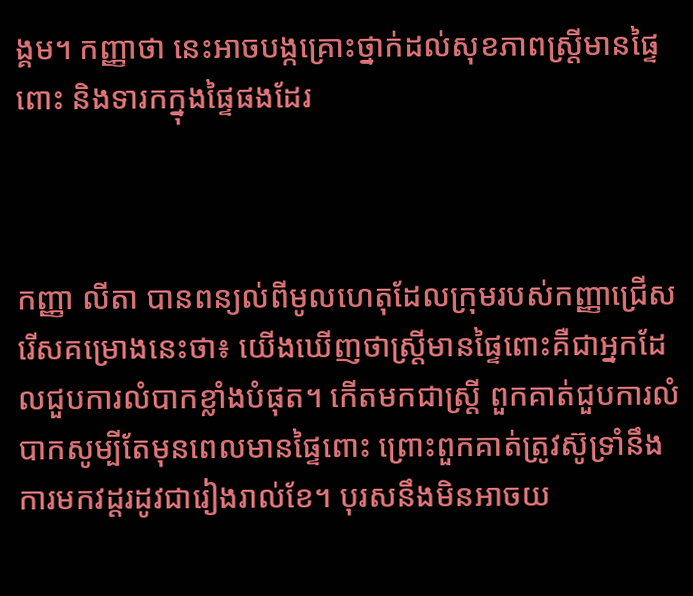ង្គម។ កញ្ញាថា នេះអាចបង្កគ្រោះថ្នាក់ដល់សុខភាពស្ត្រីមានផ្ទៃពោះ និងទារកក្នុងផ្ទៃផងដែរ



កញ្ញា លីតា បានពន្យល់ពីមូលហេតុដែលក្រុមរបស់កញ្ញាជ្រើសរើសគម្រោងនេះថា៖ យើងឃើញថាស្ត្រីមានផ្ទៃពោះគឺជាអ្នកដែលជួបការលំបាកខ្លាំងបំផុត។ កើតមកជាស្ត្រី ពួកគាត់ជួបការលំបាកសូម្បីតែមុនពេលមានផ្ទៃពោះ ព្រោះពួកគាត់ត្រូវស៊ូទ្រាំនឹងការមកវដ្តរដូវជារៀងរាល់ខែ។ បុរសនឹងមិនអាចយ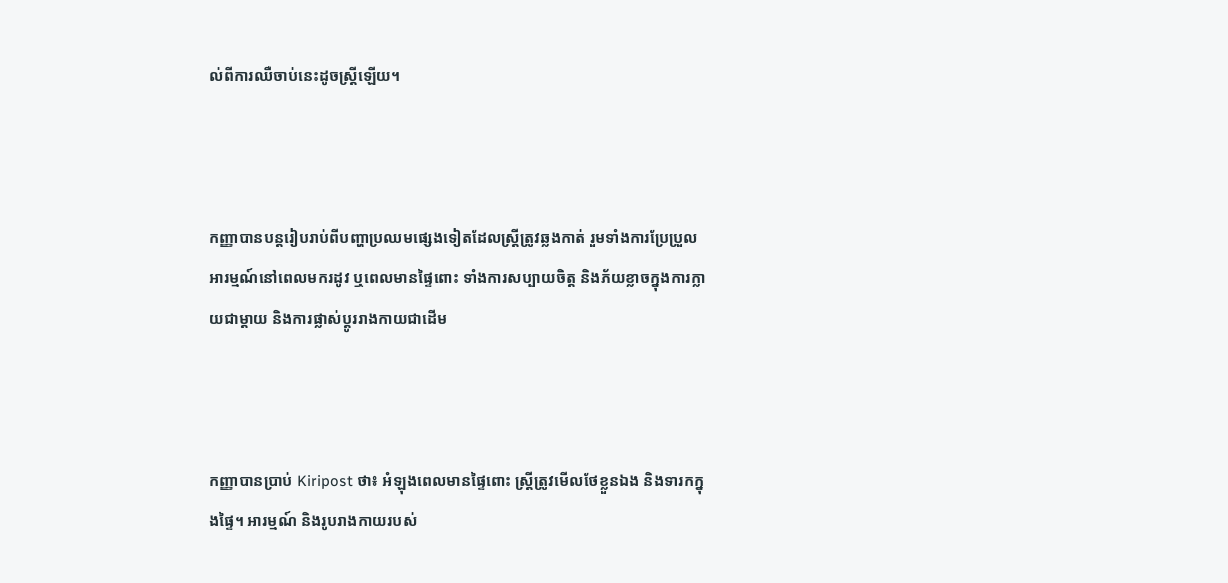ល់ពីការឈឺចាប់នេះដូចស្ត្រីឡើយ។



កញ្ញាបានបន្តរៀបរាប់ពីបញ្ហាប្រឈមផ្សេងទៀតដែលស្ត្រីត្រូវឆ្លងកាត់ រួមទាំងការប្រែប្រួលអារម្មណ៍នៅពេលមករដូវ ឬពេលមានផ្ទៃពោះ ទាំងការសប្បាយចិត្ត និងភ័យខ្លាចក្នុងការក្លាយជាម្តាយ និងការផ្លាស់ប្តូររាងកាយជាដើម



កញ្ញាបានប្រាប់ Kiripost ថា៖ អំឡុងពេលមានផ្ទៃពោះ ស្ត្រីត្រូវមើលថែខ្លួនឯង និងទារកក្នុងផ្ទៃ។ អារម្មណ៍ និងរូបរាងកាយរបស់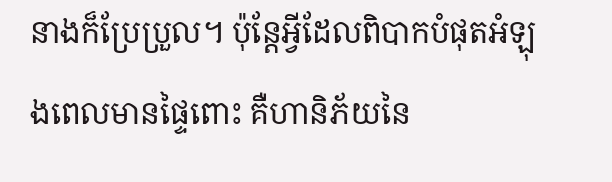នាងក៏ប្រែប្រួល។ ប៉ុន្តែអ្វីដែលពិបាកបំផុតអំឡុងពេលមានផ្ទៃពោះ គឺហានិភ័យនៃ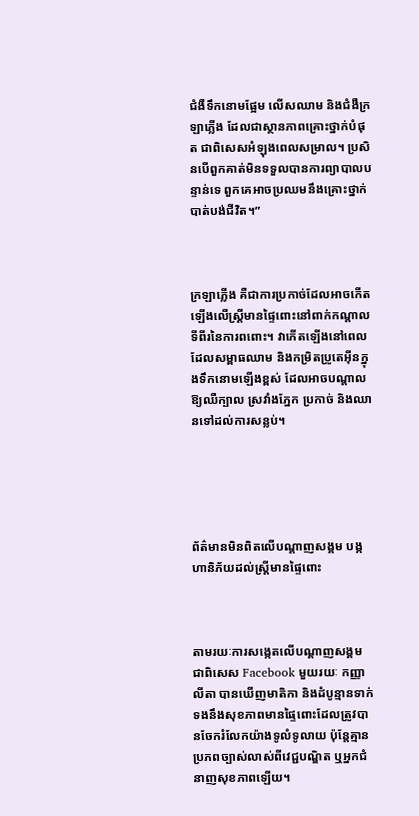ជំងឺទឹកនោមផ្អែម លើសឈាម និងជំងឺក្រឡាភ្លើង ដែលជាស្ថានភាពគ្រោះថ្នាក់បំផុត ជាពិសេសអំឡុងពេលសម្រាល។ ប្រសិនបើពួកគាត់មិនទទួលបានការព្យាបាលបន្ទាន់ទេ ពួកគេអាចប្រឈមនឹងគ្រោះថ្នាក់បាត់បង់ជីវិត។”



ក្រឡាភ្លើង គឺជាការប្រកាច់ដែលអាចកើតឡើងលើស្ត្រីមានផ្ទៃពោះនៅពាក់កណ្តាលទីពីរនៃការពពោះ។ វាកើតឡើងនៅពេលដែលសម្ពាធឈាម និងកម្រិតប្រូតេអ៊ីនក្នុងទឹកនោមឡើងខ្ពស់ ដែលអាចបណ្តាលឱ្យឈឺក្បាល ស្រវាំងភ្នែក ប្រកាច់ និងឈានទៅដល់ការសន្លប់។





ព័ត៌មានមិនពិតលើបណ្តាញសង្គម បង្កហានិភ័យដល់ស្ត្រីមានផ្ទៃពោះ



តាមរយៈការសង្កេតលើបណ្តាញសង្គម ជាពិសេស Facebook មួយរយៈ កញ្ញា លីតា បានឃើញមាតិកា និងដំបូន្មានទាក់ទងនឹងសុខភាពមានផ្ទៃពោះដែលត្រូវបានចែករំលែកយ៉ាងទូលំទូលាយ ប៉ុន្តែគ្មានប្រភពច្បាស់លាស់ពីវេជ្ជបណ្ឌិត ឬអ្នកជំនាញសុខភាពឡើយ។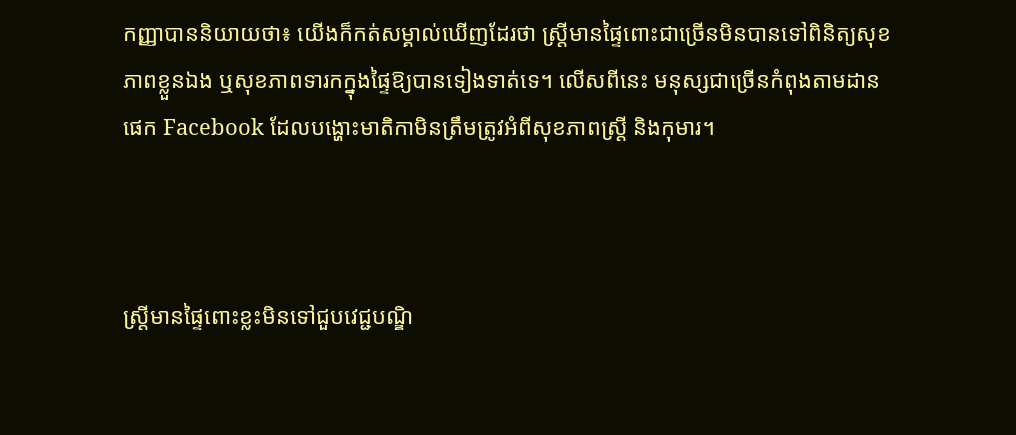កញ្ញាបាននិយាយថា៖ យើងក៏កត់សម្គាល់ឃើញដែរថា ស្ត្រីមានផ្ទៃពោះជាច្រើនមិនបានទៅពិនិត្យសុខភាពខ្លួនឯង ឬសុខភាពទារកក្នុងផ្ទៃឱ្យបានទៀងទាត់ទេ។ លើសពីនេះ មនុស្សជាច្រើនកំពុងតាមដានផេក Facebook ដែលបង្ហោះមាតិកាមិនត្រឹមត្រូវអំពីសុខភាពស្ត្រី និងកុមារ។



ស្ត្រីមានផ្ទៃពោះខ្លះមិនទៅជួបវេជ្ជបណ្ឌិ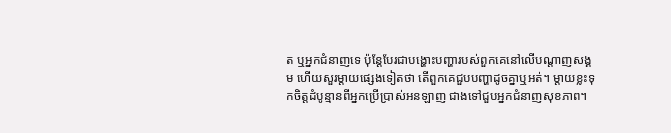ត ឬអ្នកជំនាញទេ ប៉ុន្តែបែរជាបង្ហោះបញ្ហារបស់ពួកគេនៅលើបណ្តាញសង្គម ហើយសួរម្តាយផ្សេងទៀតថា តើពួកគេជួបបញ្ហាដូចគ្នាឬអត់។ ម្តាយខ្លះទុកចិត្តដំបូន្មានពីអ្នកប្រើប្រាស់អនឡាញ ជាងទៅជួបអ្នកជំនាញសុខភាព។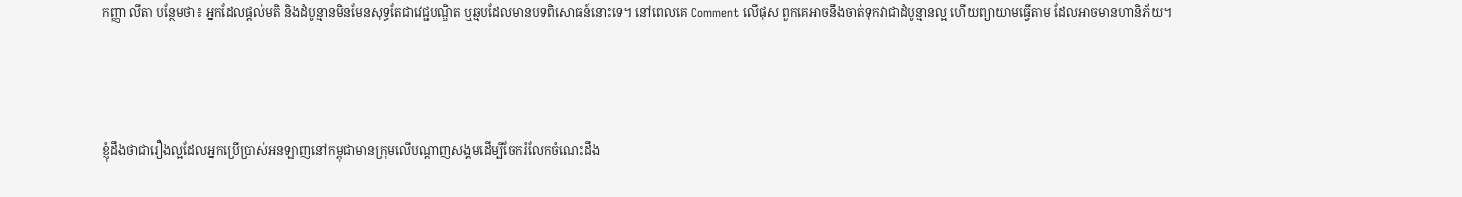កញ្ញា លីតា បន្ថែមថា៖ អ្នកដែលផ្តល់មតិ និងដំបូន្មានមិនមែនសុទ្ធតែជាវេជ្ជបណ្ឌិត ឬឆ្មបដែលមានបទពិសោធន៍នោះទេ។ នៅពេលគេ Comment លើផុស ពួកគេអាចនឹងចាត់ទុកវាជាដំបូន្មានល្អ ហើយព្យាយាមធ្វើតាម ដែលអាចមានហានិភ័យ។



ខ្ញុំដឹងថាជារឿងល្អដែលអ្នកប្រើប្រាស់អនឡាញនៅកម្ពុជាមានក្រុមលើបណ្តាញសង្គមដើម្បីចែករំលែកចំណេះដឹង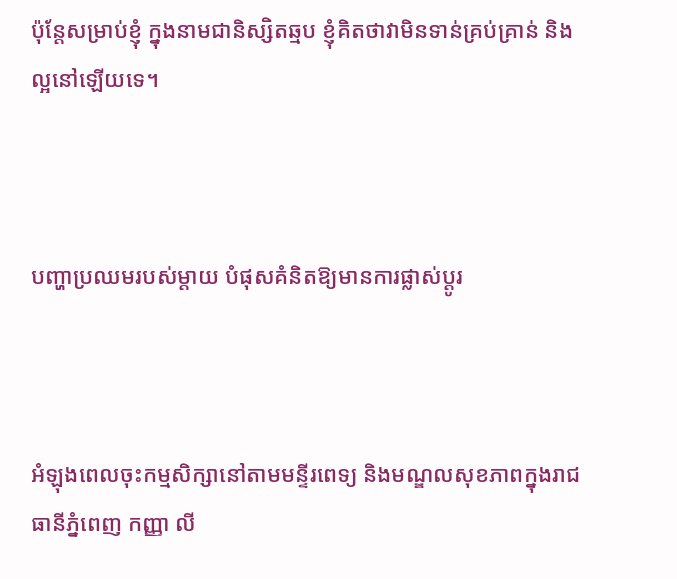ប៉ុន្តែសម្រាប់ខ្ញុំ ក្នុងនាមជានិស្សិតឆ្មប ខ្ញុំគិតថាវាមិនទាន់គ្រប់គ្រាន់ និងល្អនៅឡើយទេ។



បញ្ហាប្រឈមរបស់ម្តាយ បំផុសគំនិតឱ្យមានការផ្លាស់ប្តូរ



អំឡុងពេលចុះកម្មសិក្សានៅតាមមន្ទីរពេទ្យ និងមណ្ឌលសុខភាពក្នុងរាជធានីភ្នំពេញ កញ្ញា លី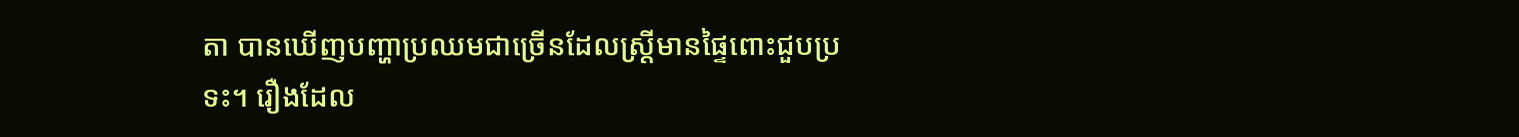តា បានឃើញបញ្ហាប្រឈមជាច្រើនដែលស្ត្រីមានផ្ទៃពោះជួបប្រទះ។ រឿងដែល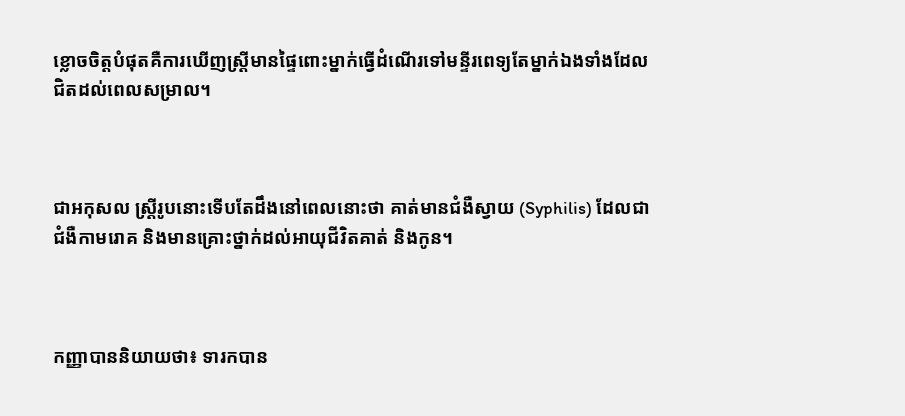ខ្លោចចិត្តបំផុតគឺការឃើញស្ត្រីមានផ្ទៃពោះម្នាក់ធ្វើដំណើរទៅមន្ទីរពេទ្យតែម្នាក់ឯងទាំងដែលជិតដល់ពេលសម្រាល។



ជាអកុសល ស្ត្រីរូបនោះទើបតែដឹងនៅពេលនោះថា គាត់មានជំងឺស្វាយ (Syphilis) ដែលជាជំងឺកាមរោគ និងមានគ្រោះថ្នាក់ដល់អាយុជីវិតគាត់ និងកូន។



កញ្ញាបាននិយាយថា៖ ទារកបាន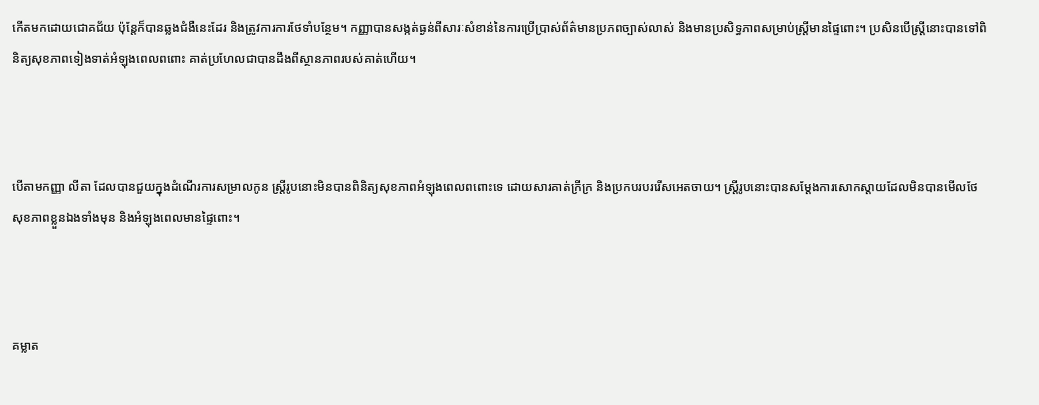កើតមកដោយជោគជ័យ ប៉ុន្តែក៏បានឆ្លងជំងឺនេះដែរ និងត្រូវការការថែទាំបន្ថែម។ កញ្ញាបានសង្កត់ធ្ងន់ពីសារៈសំខាន់នៃការប្រើប្រាស់ព័ត៌មានប្រភពច្បាស់លាស់ និងមានប្រសិទ្ធភាពសម្រាប់ស្ត្រីមានផ្ទៃពោះ។ ប្រសិនបើស្ត្រីនោះបានទៅពិនិត្យសុខភាពទៀងទាត់អំឡុងពេលពពោះ គាត់ប្រហែលជាបានដឹងពីស្ថានភាពរបស់គាត់ហើយ។



បើតាមកញ្ញា លីតា ដែលបានជួយក្នុងដំណើរការសម្រាលកូន ស្ត្រីរូបនោះមិនបានពិនិត្យសុខភាពអំឡុងពេលពពោះទេ ដោយសារគាត់ក្រីក្រ និងប្រកបរបររើសអេតចាយ។ ស្ត្រីរូបនោះបានសម្តែងការសោកស្តាយដែលមិនបានមើលថែសុខភាពខ្លួនឯងទាំងមុន និងអំឡុងពេលមានផ្ទៃពោះ។



គម្លាត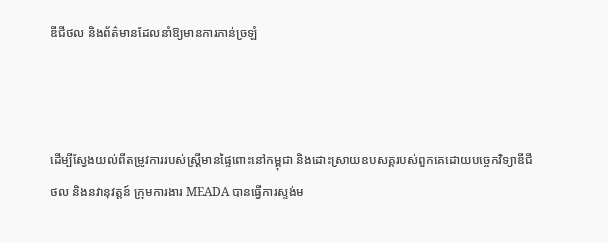ឌីជីថល និងព័ត៌មានដែលនាំឱ្យមានការភាន់ច្រឡំ



ដើម្បីស្វែងយល់ពីតម្រូវការរបស់ស្ត្រីមានផ្ទៃពោះនៅកម្ពុជា និងដោះស្រាយឧបសគ្គរបស់ពួកគេដោយបច្ចេកវិទ្យាឌីជីថល និងនវានុវត្តន៍ ក្រុមការងារ MEADA បានធ្វើការស្ទង់ម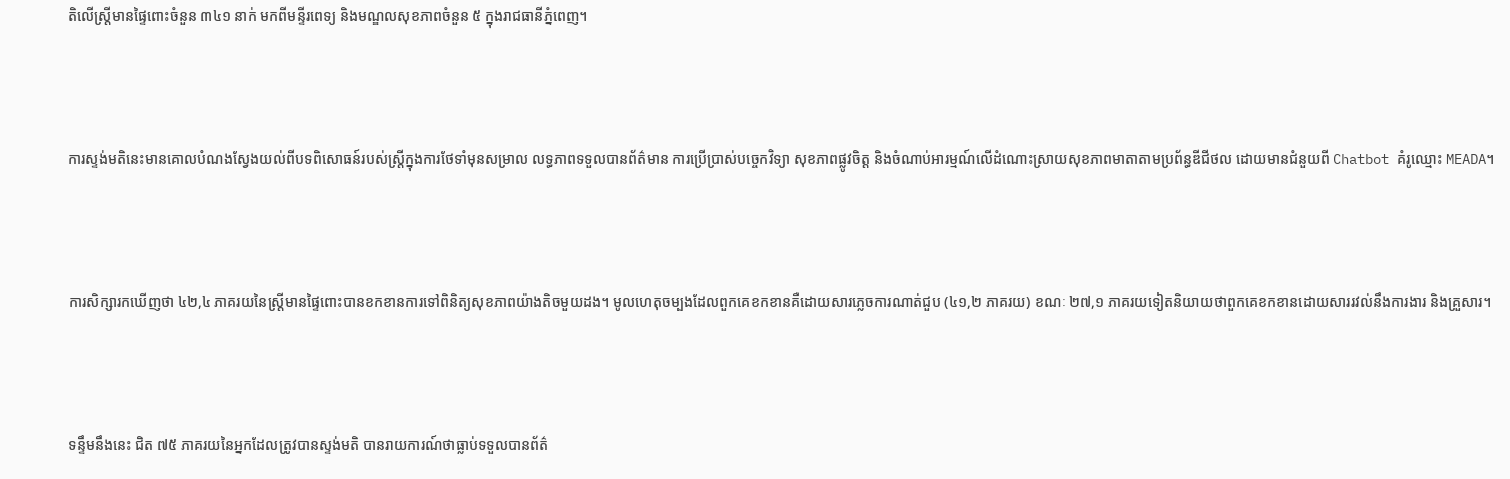តិលើស្ត្រីមានផ្ទៃពោះចំនួន ៣៤១ នាក់ មកពីមន្ទីរពេទ្យ និងមណ្ឌលសុខភាពចំនួន ៥ ក្នុងរាជធានីភ្នំពេញ។



ការស្ទង់មតិនេះមានគោលបំណងស្វែងយល់ពីបទពិសោធន៍របស់ស្ត្រីក្នុងការថែទាំមុនសម្រាល លទ្ធភាពទទួលបានព័ត៌មាន ការប្រើប្រាស់បច្ចេកវិទ្យា សុខភាពផ្លូវចិត្ត និងចំណាប់អារម្មណ៍លើដំណោះស្រាយសុខភាពមាតាតាមប្រព័ន្ធឌីជីថល ដោយមានជំនួយពី Chatbot គំរូឈ្មោះ MEADA។



ការសិក្សារកឃើញថា ៤២,៤ ភាគរយនៃស្ត្រីមានផ្ទៃពោះបានខកខានការទៅពិនិត្យសុខភាពយ៉ាងតិចមួយដង។ មូលហេតុចម្បងដែលពួកគេខកខានគឺដោយសារភ្លេចការណាត់ជួប (៤១,២ ភាគរយ) ខណៈ ២៧,១ ភាគរយទៀតនិយាយថាពួកគេខកខានដោយសាររវល់នឹងការងារ និងគ្រួសារ។



ទន្ទឹមនឹងនេះ ជិត ៧៥ ភាគរយនៃអ្នកដែលត្រូវបានស្ទង់មតិ បានរាយការណ៍ថាធ្លាប់ទទួលបានព័ត៌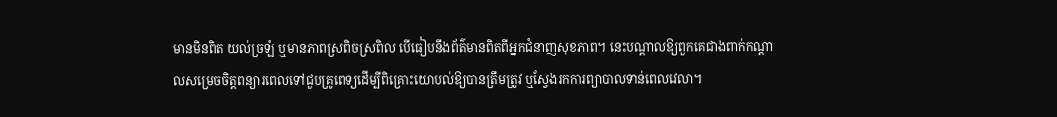មានមិនពិត យល់ច្រឡំ ឬមានភាពស្រពិចស្រពិល បើធៀបនឹងព័ត៌មានពិតពីអ្នកជំនាញសុខភាព។ នេះបណ្តាលឱ្យពួកគេជាងពាក់កណ្តាលសម្រេចចិត្តពន្យារពេលទៅជួបគ្រូពេទ្យដើម្បីពិគ្រោះយោបល់ឱ្យបានត្រឹមត្រូវ ឬស្វែងរកការព្យាបាលទាន់ពេលវេលា។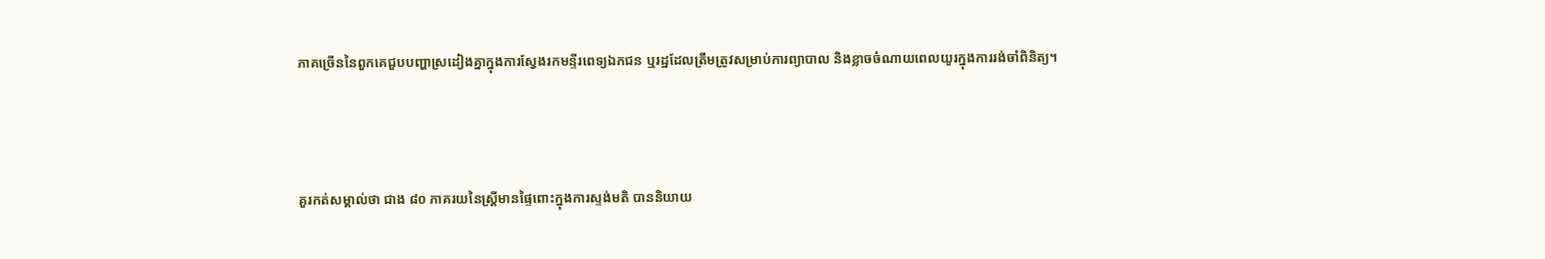ភាគច្រើននៃពួកគេជួបបញ្ហាស្រដៀងគ្នាក្នុងការស្វែងរកមន្ទីរពេទ្យឯកជន ឬរដ្ឋដែលត្រឹមត្រូវសម្រាប់ការព្យាបាល និងខ្លាចចំណាយពេលយូរក្នុងការរង់ចាំពិនិត្យ។



គួរកត់សម្គាល់ថា ជាង ៨០ ភាគរយនៃស្ត្រីមានផ្ទៃពោះក្នុងការស្ទង់មតិ បាននិយាយ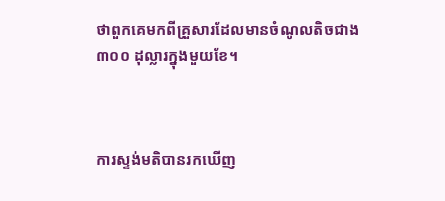ថាពួកគេមកពីគ្រួសារដែលមានចំណូលតិចជាង ៣០០ ដុល្លារក្នុងមួយខែ។



ការស្ទង់មតិបានរកឃើញ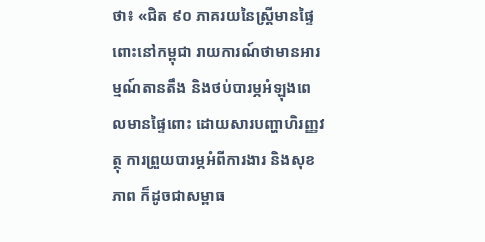ថា៖ «ជិត ៩០ ភាគរយនៃស្ត្រីមានផ្ទៃពោះនៅកម្ពុជា រាយការណ៍ថាមានអារម្មណ៍តានតឹង និងថប់បារម្ភអំឡុងពេលមានផ្ទៃពោះ ដោយសារបញ្ហាហិរញ្ញវត្ថុ ការព្រួយបារម្ភអំពីការងារ និងសុខភាព ក៏ដូចជាសម្ពាធ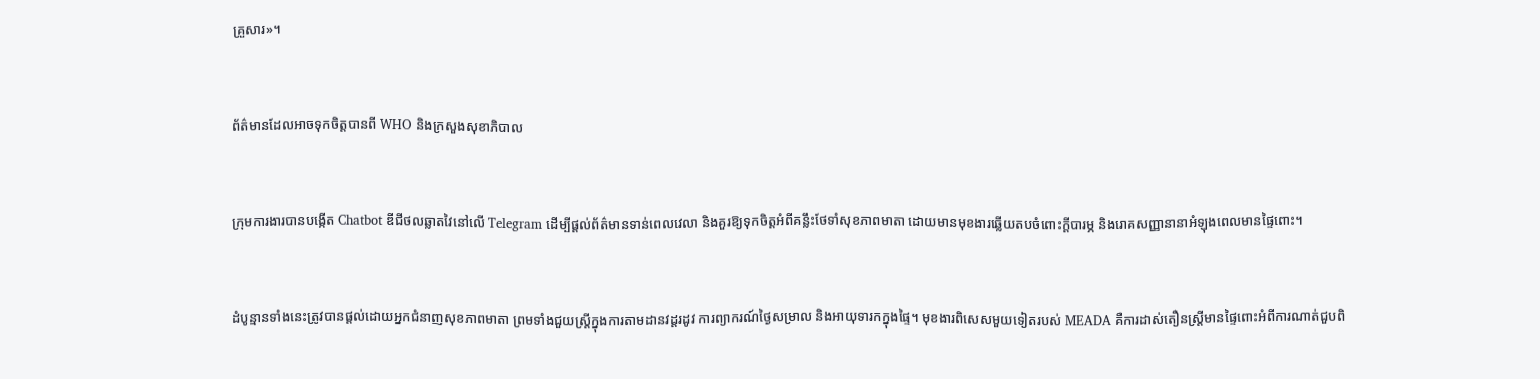គ្រួសារ»។



ព័ត៌មានដែលអាចទុកចិត្តបានពី WHO និងក្រសួងសុខាភិបាល



ក្រុមការងារបានបង្កើត Chatbot ឌីជីថលឆ្លាតវៃនៅលើ Telegram ដើម្បីផ្តល់ព័ត៌មានទាន់ពេលវេលា និងគួរឱ្យទុកចិត្តអំពីគន្លឹះថែទាំសុខភាពមាតា ដោយមានមុខងារឆ្លើយតបចំពោះក្តីបារម្ភ និងរោគសញ្ញានានាអំឡុងពេលមានផ្ទៃពោះ។



ដំបូន្មានទាំងនេះត្រូវបានផ្តល់ដោយអ្នកជំនាញសុខភាពមាតា ព្រមទាំងជួយស្ត្រីក្នុងការតាមដានវដ្តរដូវ ការព្យាករណ៍ថ្ងៃសម្រាល និងអាយុទារកក្នុងផ្ទៃ។ មុខងារពិសេសមួយទៀតរបស់ MEADA គឺការដាស់តឿនស្ត្រីមានផ្ទៃពោះអំពីការណាត់ជួបពិ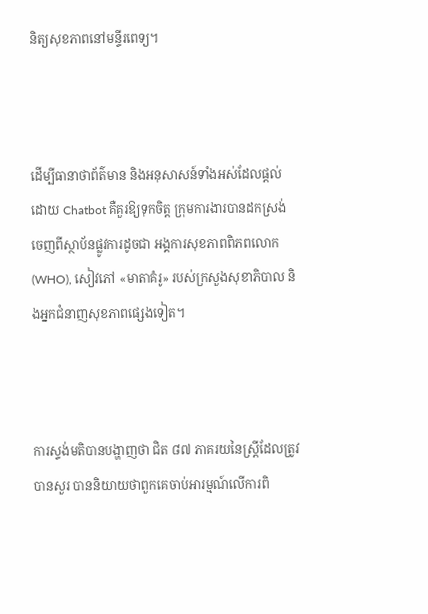និត្យសុខភាពនៅមន្ទីរពេទ្យ។



ដើម្បីធានាថាព័ត៌មាន និងអនុសាសន៍ទាំងអស់ដែលផ្តល់ដោយ Chatbot គឺគួរឱ្យទុកចិត្ត ក្រុមការងារបានដកស្រង់ចេញពីស្ថាប័នផ្លូវការដូចជា អង្គការសុខភាពពិភពលោក (WHO), សៀវភៅ «មាតាគំរូ» របស់ក្រសួងសុខាភិបាល និងអ្នកជំនាញសុខភាពផ្សេងទៀត។



ការស្ទង់មតិបានបង្ហាញថា ជិត ៨៧ ភាគរយនៃស្ត្រីដែលត្រូវបានសួរ បាននិយាយថាពួកគេចាប់អារម្មណ៍លើការពិ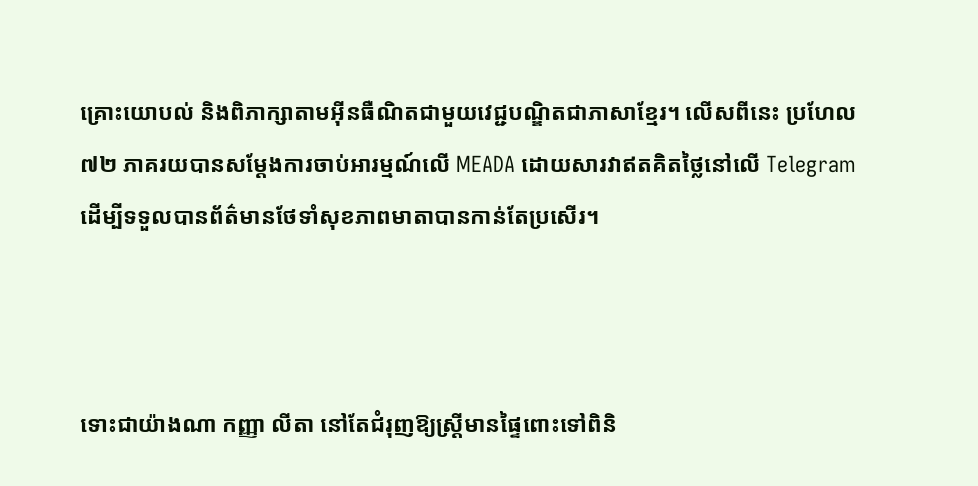គ្រោះយោបល់ និងពិភាក្សាតាមអ៊ីនធឺណិតជាមួយវេជ្ជបណ្ឌិតជាភាសាខ្មែរ។ លើសពីនេះ ប្រហែល ៧២ ភាគរយបានសម្តែងការចាប់អារម្មណ៍លើ MEADA ដោយសារវាឥតគិតថ្លៃនៅលើ Telegram ដើម្បីទទួលបានព័ត៌មានថែទាំសុខភាពមាតាបានកាន់តែប្រសើរ។



ទោះជាយ៉ាងណា កញ្ញា លីតា នៅតែជំរុញឱ្យស្ត្រីមានផ្ទៃពោះទៅពិនិ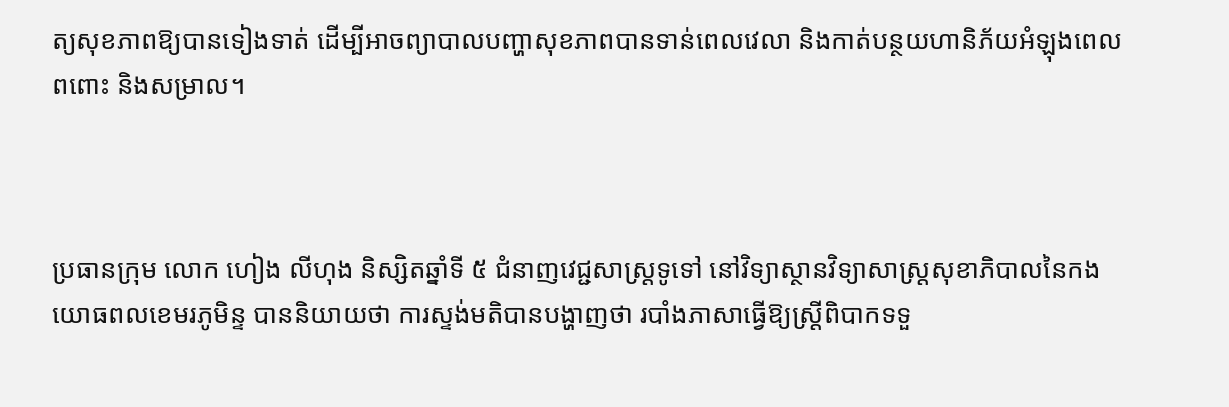ត្យសុខភាពឱ្យបានទៀងទាត់ ដើម្បីអាចព្យាបាលបញ្ហាសុខភាពបានទាន់ពេលវេលា និងកាត់បន្ថយហានិភ័យអំឡុងពេលពពោះ និងសម្រាល។



ប្រធានក្រុម លោក ហៀង លីហុង និស្សិតឆ្នាំទី ៥ ជំនាញវេជ្ជសាស្ត្រទូទៅ នៅវិទ្យាស្ថានវិទ្យាសាស្ត្រសុខាភិបាលនៃកងយោធពលខេមរភូមិន្ទ បាននិយាយថា ការស្ទង់មតិបានបង្ហាញថា របាំងភាសាធ្វើឱ្យស្ត្រីពិបាកទទួ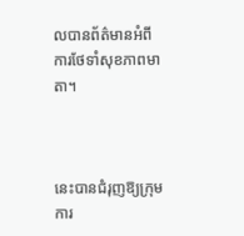លបានព័ត៌មានអំពីការថែទាំសុខភាពមាតា។



នេះបានជំរុញឱ្យក្រុមការ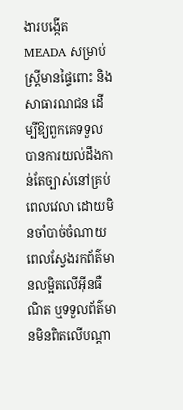ងារបង្កើត MEADA សម្រាប់ស្ត្រីមានផ្ទៃពោះ និងសាធារណជន ដើម្បីឱ្យពួកគេទទួលបានការយល់ដឹងកាន់តែច្បាស់នៅគ្រប់ពេលវេលា ដោយមិនចាំបាច់ចំណាយពេលស្វែងរកព័ត៌មានលម្អិតលើអ៊ីនធឺណិត ឬទទួលព័ត៌មានមិនពិតលើបណ្តា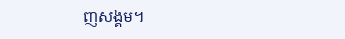ញសង្គម។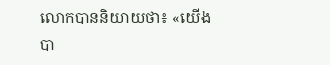លោកបាននិយាយថា៖ «យើងបា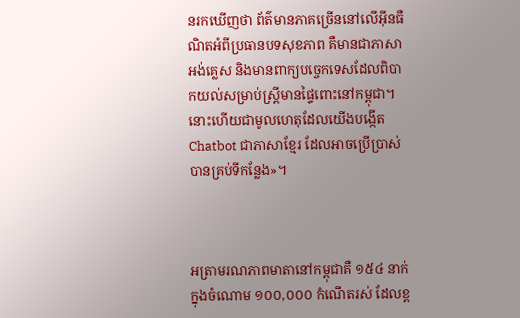នរកឃើញថា ព័ត៌មានភាគច្រើននៅលើអ៊ីនធឺណិតអំពីប្រធានបទសុខភាព គឺមានជាភាសាអង់គ្លេស និងមានពាក្យបច្ចេកទេសដែលពិបាកយល់សម្រាប់ស្ត្រីមានផ្ទៃពោះនៅកម្ពុជា។ នោះហើយជាមូលហេតុដែលយើងបង្កើត Chatbot ជាភាសាខ្មែរ ដែលអាចប្រើប្រាស់បានគ្រប់ទីកន្លែង»។



អត្រាមរណភាពមាតានៅកម្ពុជាគឺ ១៥៤ នាក់ក្នុងចំណោម ១០០,០០០ កំណើតរស់ ដែលខ្ព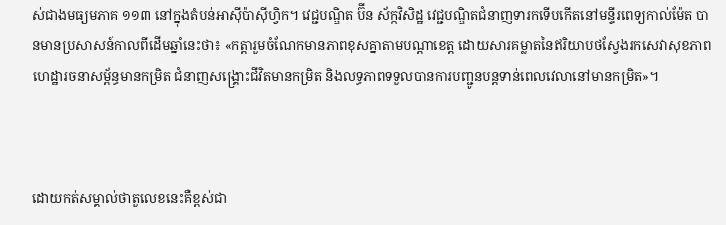ស់ជាងមធ្យមភាគ ១១៣ នៅក្នុងតំបន់អាស៊ីប៉ាស៊ីហ្វិក។ វេជ្ជបណ្ឌិត ប៊ីន ស័ក្កវិសិដ្ឋ វេជ្ជបណ្ឌិតជំនាញទារកទើបកើតនៅមន្ទីរពេទ្យកាល់ម៉ែត បានមានប្រសាសន៍កាលពីដើមឆ្នាំនេះថា៖ «កត្តារួមចំណែកមានភាពខុសគ្នាតាមបណ្តាខេត្ត ដោយសារគម្លាតនៃឥរិយាបថស្វែងរកសេវាសុខភាព ហេដ្ឋារចនាសម្ព័ន្ធមានកម្រិត ជំនាញសង្គ្រោះជីវិតមានកម្រិត និងលទ្ធភាពទទួលបានការបញ្ជូនបន្តទាន់ពេលវេលានៅមានកម្រិត»។



ដោយកត់សម្គាល់ថាតួលេខនេះគឺខ្ពស់ជា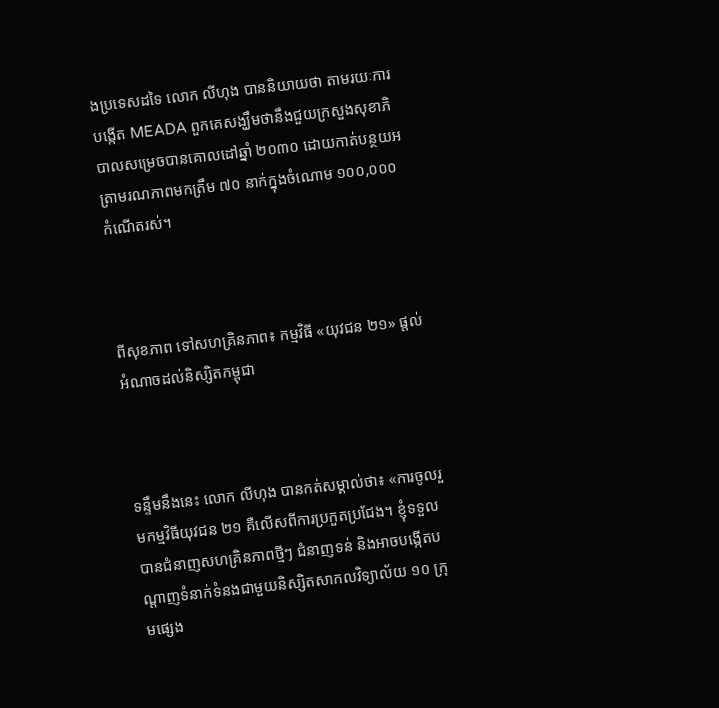ងប្រទេសដទៃ លោក លីហុង បាននិយាយថា តាមរយៈការបង្កើត MEADA ពួកគេសង្ឃឹមថានឹងជួយក្រសួងសុខាភិបាលសម្រេចបានគោលដៅឆ្នាំ ២០៣០ ដោយកាត់បន្ថយអត្រាមរណភាពមកត្រឹម ៧០ នាក់ក្នុងចំណោម ១០០,០០០ កំណើតរស់។



ពីសុខភាព ទៅសហគ្រិនភាព៖ កម្មវិធី «យុវជន ២១» ផ្តល់អំណាចដល់និស្សិតកម្ពុជា



ទន្ទឹមនឹងនេះ លោក លីហុង បានកត់សម្គាល់ថា៖ «ការចូលរួមកម្មវិធីយុវជន ២១ គឺលើសពីការប្រកួតប្រជែង។ ខ្ញុំទទួលបានជំនាញសហគ្រិនភាពថ្មីៗ ជំនាញទន់ និងអាចបង្កើតបណ្តាញទំនាក់ទំនងជាមួយនិស្សិតសាកលវិទ្យាល័យ ១០ ក្រុមផ្សេង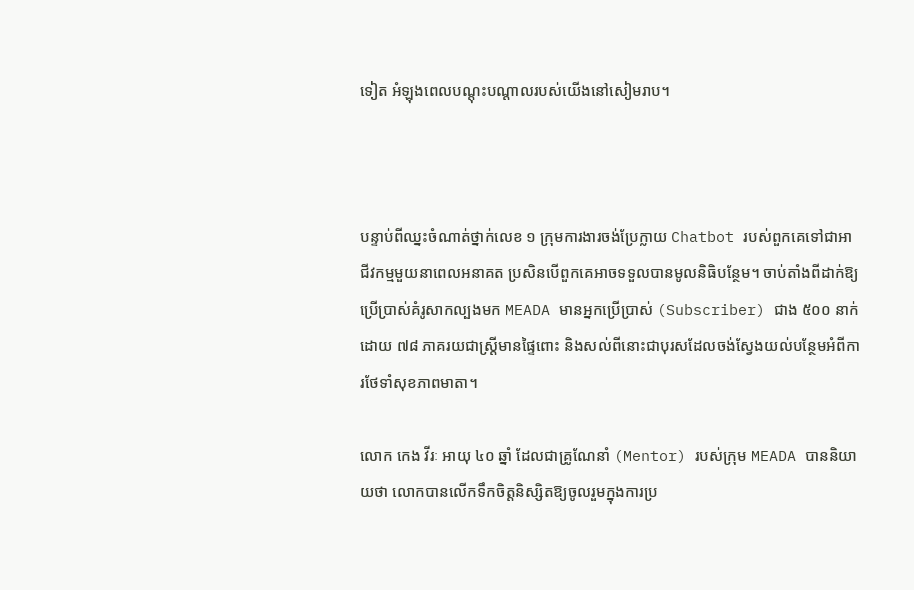ទៀត អំឡុងពេលបណ្តុះបណ្តាលរបស់យើងនៅសៀមរាប។



បន្ទាប់ពីឈ្នះចំណាត់ថ្នាក់លេខ ១ ក្រុមការងារចង់ប្រែក្លាយ Chatbot របស់ពួកគេទៅជាអាជីវកម្មមួយនាពេលអនាគត ប្រសិនបើពួកគេអាចទទួលបានមូលនិធិបន្ថែម។ ចាប់តាំងពីដាក់ឱ្យប្រើប្រាស់គំរូសាកល្បងមក MEADA មានអ្នកប្រើប្រាស់ (Subscriber) ជាង ៥០០ នាក់ ដោយ ៧៨ ភាគរយជាស្ត្រីមានផ្ទៃពោះ និងសល់ពីនោះជាបុរសដែលចង់ស្វែងយល់បន្ថែមអំពីការថែទាំសុខភាពមាតា។

លោក កេង វីរៈ អាយុ ៤០ ឆ្នាំ ដែលជាគ្រូណែនាំ (Mentor) របស់ក្រុម MEADA បាននិយាយថា លោកបានលើកទឹកចិត្តនិស្សិតឱ្យចូលរួមក្នុងការប្រ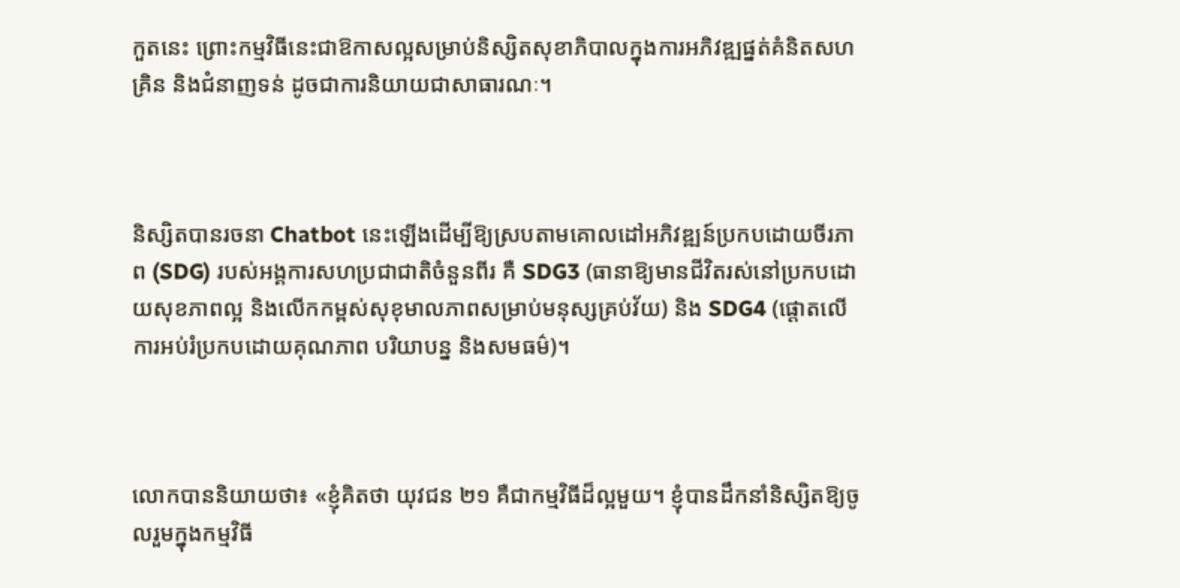កួតនេះ ព្រោះកម្មវិធីនេះជាឱកាសល្អសម្រាប់និស្សិតសុខាភិបាលក្នុងការអភិវឌ្ឍផ្នត់គំនិតសហគ្រិន និងជំនាញទន់ ដូចជាការនិយាយជាសាធារណៈ។



និស្សិតបានរចនា Chatbot នេះឡើងដើម្បីឱ្យស្របតាមគោលដៅអភិវឌ្ឍន៍ប្រកបដោយចីរភាព (SDG) របស់អង្គការសហប្រជាជាតិចំនួនពីរ គឺ SDG3 (ធានាឱ្យមានជីវិតរស់នៅប្រកបដោយសុខភាពល្អ និងលើកកម្ពស់សុខុមាលភាពសម្រាប់មនុស្សគ្រប់វ័យ) និង SDG4 (ផ្តោតលើការអប់រំប្រកបដោយគុណភាព បរិយាបន្ន និងសមធម៌)។



លោកបាននិយាយថា៖ «ខ្ញុំគិតថា យុវជន ២១ គឺជាកម្មវិធីដ៏ល្អមួយ។ ខ្ញុំបានដឹកនាំនិស្សិតឱ្យចូលរួមក្នុងកម្មវិធី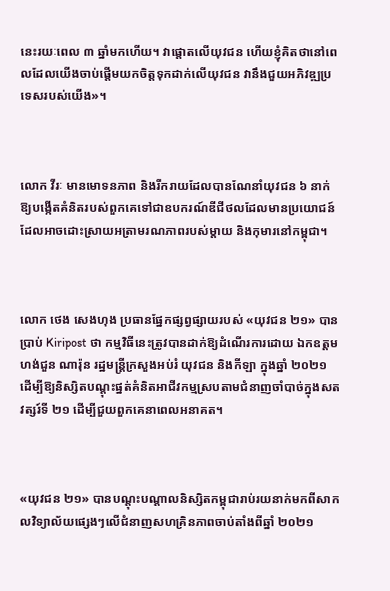នេះរយៈពេល ៣ ឆ្នាំមកហើយ។ វាផ្តោតលើយុវជន ហើយខ្ញុំគិតថានៅពេលដែលយើងចាប់ផ្តើមយកចិត្តទុកដាក់លើយុវជន វានឹងជួយអភិវឌ្ឍប្រទេសរបស់យើង»។



លោក វីរៈ មានមោទនភាព និងរីករាយដែលបានណែនាំយុវជន ៦ នាក់ ឱ្យបង្កើតគំនិតរបស់ពួកគេទៅជាឧបករណ៍ឌីជីថលដែលមានប្រយោជន៍ ដែលអាចដោះស្រាយអត្រាមរណភាពរបស់ម្តាយ និងកុមារនៅកម្ពុជា។



លោក ថេង សេងហុង ប្រធានផ្នែកផ្សព្វផ្សាយរបស់ «យុវជន ២១» បានប្រាប់ Kiripost ថា កម្មវិធីនេះត្រូវបានដាក់ឱ្យដំណើរការដោយ ឯកឧត្តម ហង់ជួន ណារ៉ុន រដ្ឋមន្ត្រីក្រសួងអប់រំ យុវជន និងកីឡា ក្នុងឆ្នាំ ២០២១ ដើម្បីឱ្យនិស្សិតបណ្ដុះផ្នត់គំនិតអាជីវកម្មស្របតាមជំនាញចាំបាច់ក្នុងសតវត្សរ៍ទី ២១ ដើម្បីជួយពួកគេនាពេលអនាគត។



«យុវជន ២១» បានបណ្តុះបណ្តាលនិស្សិតកម្ពុជារាប់រយនាក់មកពីសាកលវិទ្យាល័យផ្សេងៗលើជំនាញសហគ្រិនភាពចាប់តាំងពីឆ្នាំ ២០២១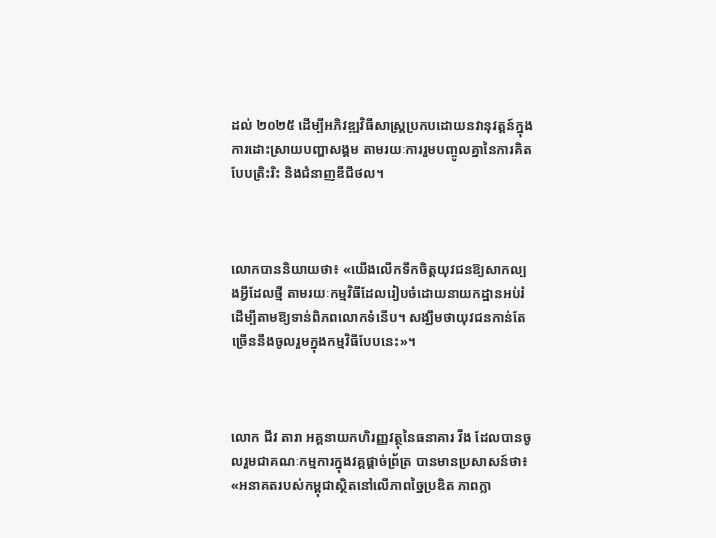ដល់ ២០២៥ ដើម្បីអភិវឌ្ឍវិធីសាស្រ្តប្រកបដោយនវានុវត្តន៍ក្នុងការដោះស្រាយបញ្ហាសង្គម តាមរយៈការរួមបញ្ចូលគ្នានៃការគិតបែបត្រិះរិះ និងជំនាញឌីជីថល។



លោកបាននិយាយថា៖ «យើងលើកទឹកចិត្តយុវជនឱ្យសាកល្បងអ្វីដែលថ្មី តាមរយៈកម្មវិធីដែលរៀបចំដោយនាយកដ្ឋានអប់រំ ដើម្បីតាមឱ្យទាន់ពិភពលោកទំនើប។ សង្ឃឹមថាយុវជនកាន់តែច្រើននឹងចូលរួមក្នុងកម្មវិធីបែបនេះ»។



លោក ជីវ តារា អគ្គនាយកហិរញ្ញវត្ថុនៃធនាគារ វីង ដែលបានចូលរួមជាគណៈកម្មការក្នុងវគ្គផ្តាច់ព្រ័ត្រ បានមានប្រសាសន៍ថា៖ «អនាគតរបស់កម្ពុជាស្ថិតនៅលើភាពច្នៃប្រឌិត ភាពក្លា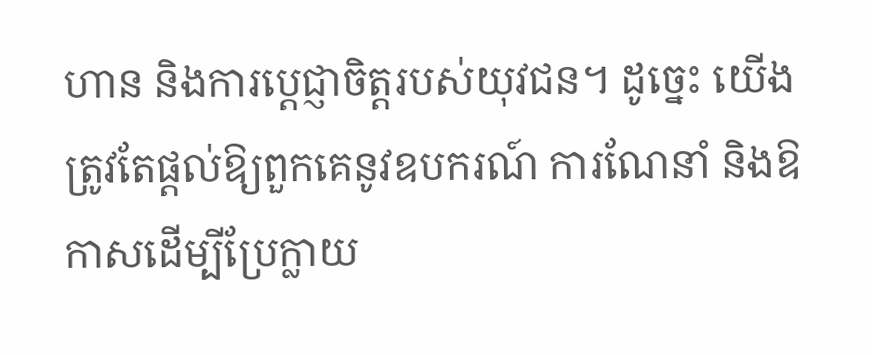ហាន និងការប្តេជ្ញាចិត្តរបស់យុវជន។ ដូច្នេះ យើងត្រូវតែផ្តល់ឱ្យពួកគេនូវឧបករណ៍ ការណែនាំ និងឱកាសដើម្បីប្រែក្លាយ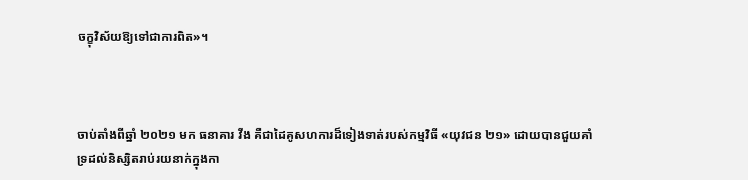ចក្ខុវិស័យឱ្យទៅជាការពិត»។



ចាប់តាំងពីឆ្នាំ ២០២១ មក ធនាគារ វីង គឺជាដៃគូសហការដ៏ទៀងទាត់របស់កម្មវិធី «យុវជន ២១» ដោយបានជួយគាំទ្រដល់និស្សិតរាប់រយនាក់ក្នុងកា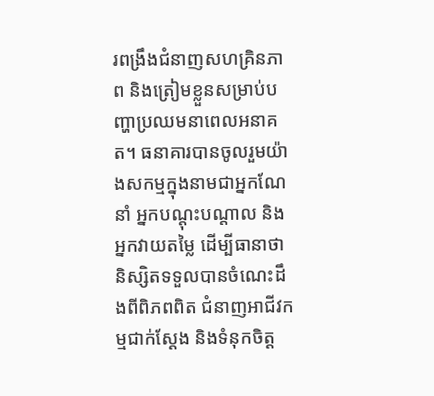រពង្រឹងជំនាញសហគ្រិនភាព និងត្រៀមខ្លួនសម្រាប់បញ្ហាប្រឈមនាពេលអនាគត។ ធនាគារបានចូលរួមយ៉ាងសកម្មក្នុងនាមជាអ្នកណែនាំ អ្នកបណ្តុះបណ្តាល និងអ្នកវាយតម្លៃ ដើម្បីធានាថានិស្សិតទទួលបានចំណេះដឹងពីពិភពពិត ជំនាញអាជីវកម្មជាក់ស្តែង និងទំនុកចិត្ត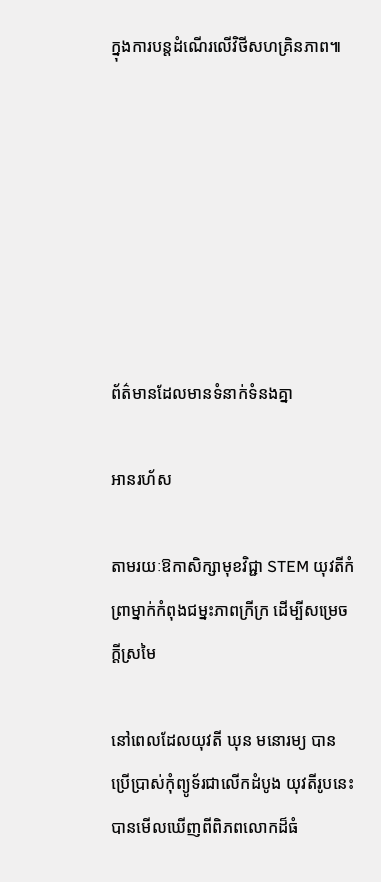ក្នុងការបន្តដំណើរលើវិថីសហគ្រិនភាព៕







ព័ត៌មានដែលមានទំនាក់ទំនងគ្នា

អានរហ័ស

តាមរយៈឱកាសិក្សាមុខវិជ្ជា STEM យុវតីកំព្រាម្នាក់កំពុងជម្នះភាពក្រីក្រ ដើម្បីសម្រេចក្តីស្រមៃ

នៅពេលដែលយុវតី ឃុន មនោរម្យ បានប្រើប្រាស់កុំព្យូទ័រជាលើកដំបូង យុវតីរូបនេះបានមើលឃើញពីពិភពលោកដ៏ធំ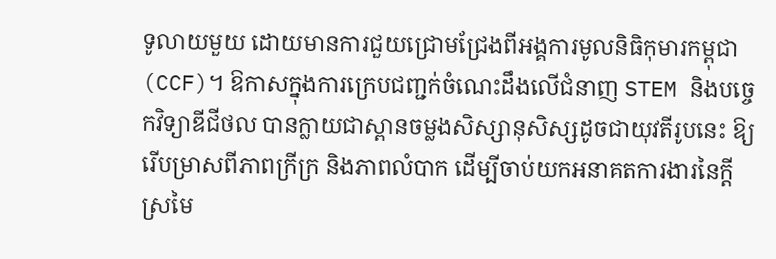ទូលាយមួយ ដោយមានការជួយជ្រោមជ្រែងពីអង្គការមូលនិធិកុមារកម្ពុជា (CCF)។ ឱកាសក្នុងការក្រេបជញ្ជក់ចំណេះដឹងលើជំនាញ STEM និងបច្ចេកវិទ្យាឌីជីថល បានក្លាយជាស្ពានចម្លងសិស្សានុសិស្សដូចជាយុវតីរូបនេះ ឱ្យរើបម្រាសពីភាពក្រីក្រ និងភាពលំបាក ដើម្បីចាប់យកអនាគតការងារនៃក្តីស្រមៃ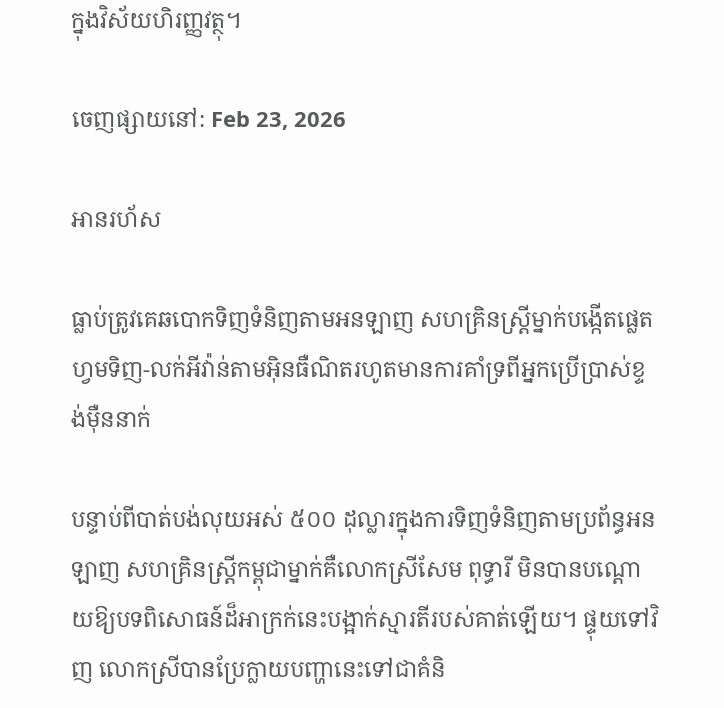ក្នុងវិស័យហិរញ្ញវត្ថុ។

ចេញផ្សាយនៅ: Feb 23, 2026

អានរហ័ស

ធ្លាប់ត្រូវគេឆបោកទិញទំនិញតាមអនឡាញ សហគ្រិនស្រ្តីម្នាក់បង្កើតផ្លេតហ្វមទិញ-លក់អីវ៉ាន់តាមអ៊ិនធឺណិតរហូតមានការគាំទ្រពីអ្នកប្រើប្រាស់ខ្ទង់ម៉ឺននាក់

បន្ទាប់ពីបាត់បង់លុយអស់ ៥០០ ដុល្លារក្នុងការទិញទំនិញតាមប្រព័ន្ធអនឡាញ សហគ្រិនស្ត្រីកម្ពុជាម្នាក់គឺលោកស្រីសែម ពុទ្ធារី មិនបានបណ្តោយឱ្យបទពិសោធន៍ដ៏អាក្រក់នេះបង្អាក់ស្មារតីរបស់គាត់ឡើយ។ ផ្ទុយទៅវិញ លោកស្រីបានប្រែក្លាយបញ្ហានេះទៅជាគំនិ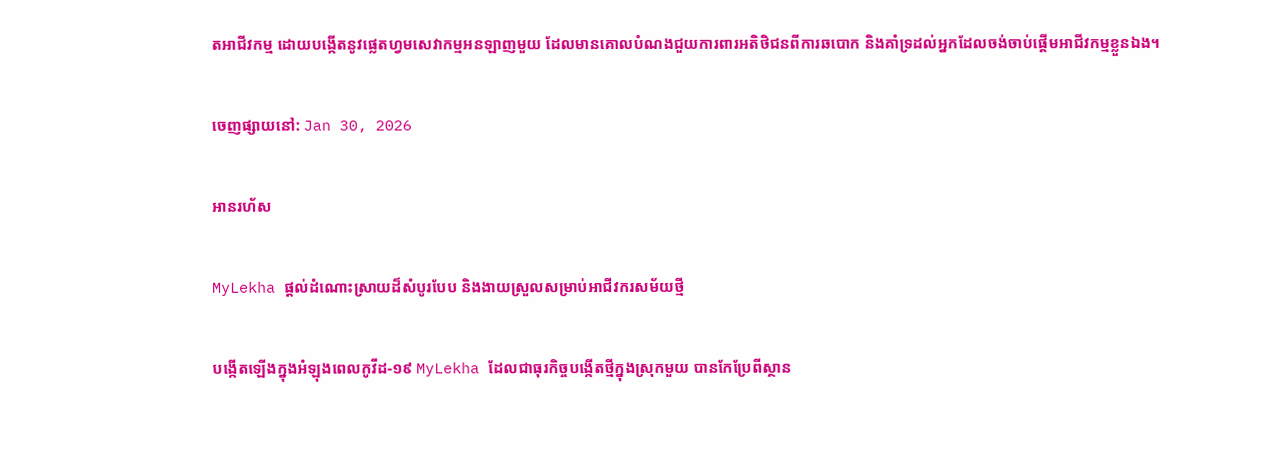តអាជីវកម្ម ដោយបង្កើតនូវផ្លេតហ្វមសេវាកម្មអនឡាញមួយ ដែលមានគោលបំណងជួយការពារអតិថិជនពីការឆបោក និងគាំទ្រដល់អ្នកដែលចង់ចាប់ផ្តើមអាជីវកម្មខ្លួនឯង។

ចេញផ្សាយនៅ: Jan 30, 2026

អានរហ័ស

MyLekha ផ្តល់ដំណោះស្រាយដ៏សំបូរបែប និងងាយស្រួលសម្រាប់អាជីវករសម័យថ្មី

បង្កើតឡើងក្នុងអំឡុងពេលកូវីដ-១៩ MyLekha ដែលជាធុរកិច្ចបង្កើតថ្មីក្នុងស្រុកមួយ បានកែប្រែពីស្ថាន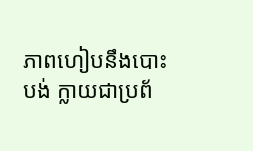ភាពហៀបនឹងបោះបង់ ក្លាយជាប្រព័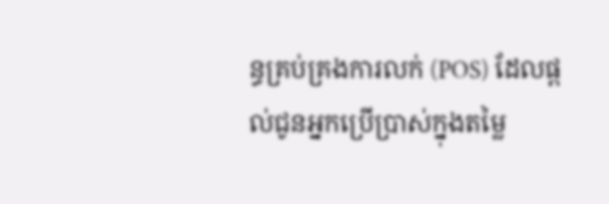ន្ធគ្រប់គ្រងការលក់ (POS) ដែលផ្តល់ជូនអ្នកប្រើប្រាស់ក្នុងតម្លៃ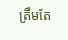ត្រឹមតែ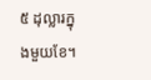៥ ដុល្លារក្នុងមួយខែ។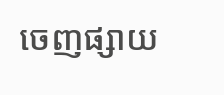ចេញផ្សាយ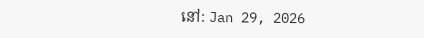នៅ: Jan 29, 2026